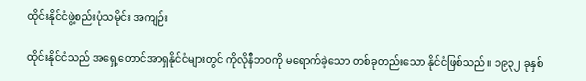ထိုင်းနိုင်ငံဖွဲ့စည်းပုံသမိုင်း အကျဉ်း

ထိုင်းနိုင်ငံသည် အရှေ့တောင်အာရှနိုင်ငံများတွင် ကိုလိုနီဘဝကို မရောက်ခဲ့သော တစ်ခုတည်းသော နိုင်ငံဖြစ်သည်။ ၁၉၃၂ ခုနှစ်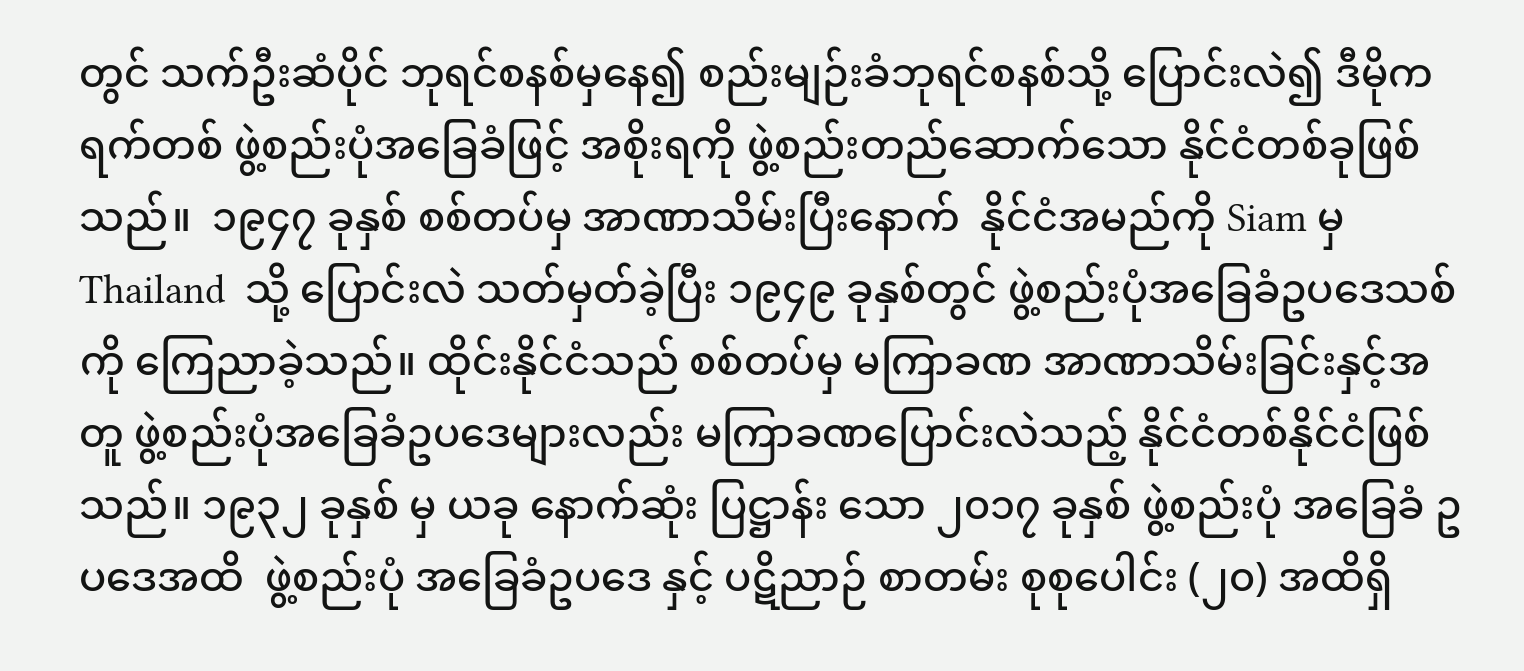တွင် သက်ဦးဆံပိုင် ဘုရင်စနစ်မှနေ၍ စည်းမျဉ်းခံဘုရင်စနစ်သို့ ပြောင်းလဲ၍ ဒီမိုကရက်တစ် ဖွဲ့စည်းပုံအခြေခံဖြင့် အစိုးရကို ဖွဲ့စည်းတည်ဆောက်သော နိုင်ငံတစ်ခုဖြစ်သည်။  ၁၉၄၇ ခုနှစ် စစ်တပ်မှ အာဏာသိမ်းပြီးနောက်  နိုင်ငံအမည်ကို Siam မှ Thailand  သို့ ပြောင်းလဲ သတ်မှတ်ခဲ့ပြီး ၁၉၄၉ ခုနှစ်တွင် ဖွဲ့စည်းပုံအခြေခံဥပဒေသစ် ကို ကြေညာခဲ့သည်။ ထိုင်းနိုင်ငံသည် စစ်တပ်မှ မကြာခဏ အာဏာသိမ်းခြင်းနှင့်အတူ ဖွဲ့စည်းပုံအခြေခံဥပဒေများလည်း မကြာခဏပြောင်းလဲသည့် နိုင်ငံတစ်နိုင်ငံဖြစ်သည်။ ၁၉၃၂ ခုနှစ် မှ ယခု နောက်ဆုံး ပြဋ္ဌာန်း သော ၂၀၁၇ ခုနှစ် ဖွဲ့စည်းပုံ အခြေခံ ဥပဒေအထိ  ဖွဲ့စည်းပုံ အခြေခံဥပဒေ နှင့် ပဋိညာဉ် စာတမ်း စုစုပေါင်း (၂၀) အထိရှိ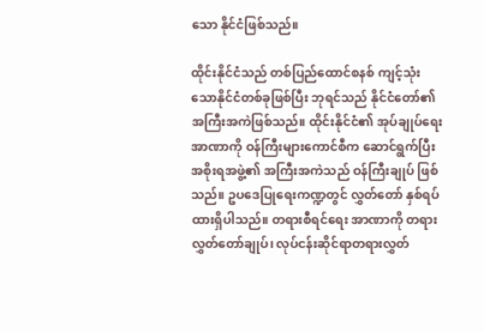သော နိုင်ငံဖြစ်သည်။

ထိုင်းနိုင်ငံသည် တစ်ပြည်ထောင်စနစ် ကျင့်သုံးသောနိုင်ငံတစ်ခုဖြစ်ပြီး ဘုရင်သည် နိုင်ငံတော်၏ အကြီးအကဲဖြစ်သည်။ ထိုင်းနိုင်ငံ၏ အုပ်ချုပ်ရေးအာဏာကို ဝန်ကြီးများကောင်စီက ဆောင်ရွက်ပြီး အစိုးရအဖွဲ့၏ အကြီးအကဲသည် ဝန်ကြီးချုပ် ဖြစ်သည်။ ဥပဒေပြုရေးကဏ္ဍတွင် လွှတ်တော် နှစ်ရပ်ထားရှိပါသည်။ တရားစီရင်ရေး အာဏာကို တရားလွှတ်တော်ချုပ်၊ လုပ်ငန်းဆိုင်ရာတရားလွှတ်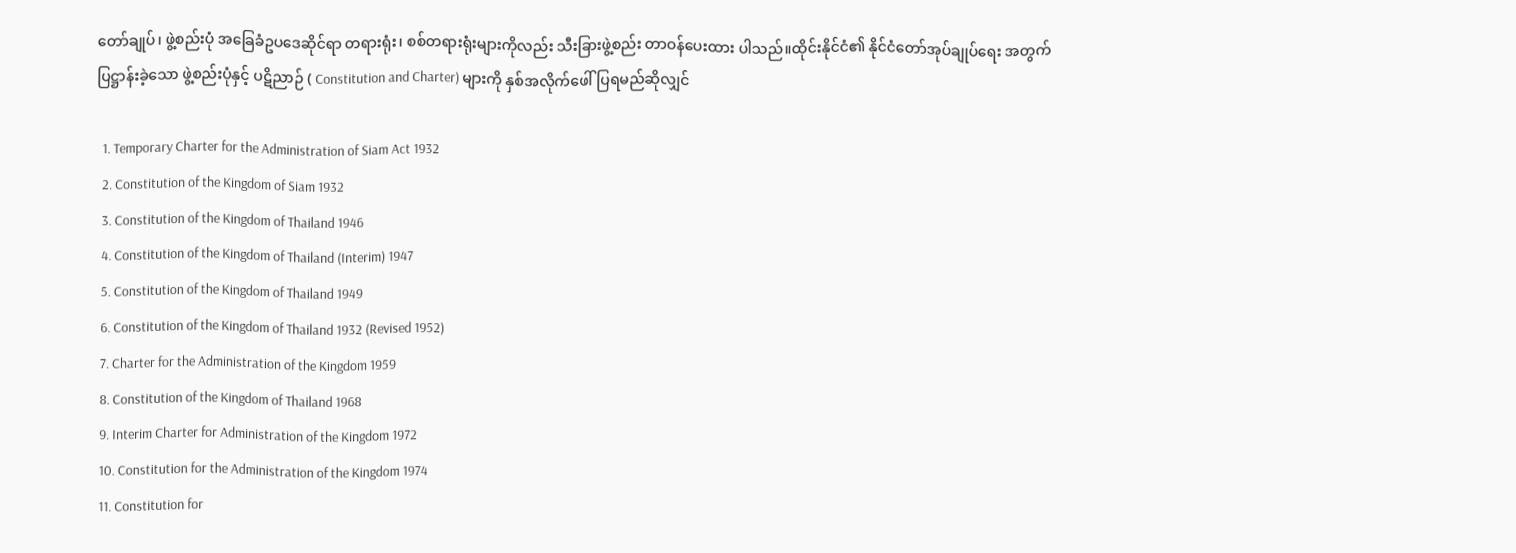တော်ချုပ်၊ ဖွဲ့စည်းပုံ အခြေခံဥပဒေဆိုင်ရာ တရားရုံး၊ စစ်တရားရုံးများကိုလည်း သီးခြားဖွဲ့စည်း တာဝန်ပေးထား ပါသည်။ထိုင်းနိုင်ငံ၏ နိုင်ငံတော်အုပ်ချုပ်ရေး အတွက် ပြဋ္ဌာန်းခဲ့သော ဖွဲ့စည်းပုံနှင့် ပဋိညာဉ် ( Constitution and Charter) များကို နှစ်အလိုက်ဖေါ်ပြရမည်ဆိုလျှင်

  1. Temporary Charter for the Administration of Siam Act 1932
  2. Constitution of the Kingdom of Siam 1932
  3. Constitution of the Kingdom of Thailand 1946
  4. Constitution of the Kingdom of Thailand (Interim) 1947
  5. Constitution of the Kingdom of Thailand 1949
  6. Constitution of the Kingdom of Thailand 1932 (Revised 1952)
  7. Charter for the Administration of the Kingdom 1959
  8. Constitution of the Kingdom of Thailand 1968
  9. Interim Charter for Administration of the Kingdom 1972
  10. Constitution for the Administration of the Kingdom 1974
  11. Constitution for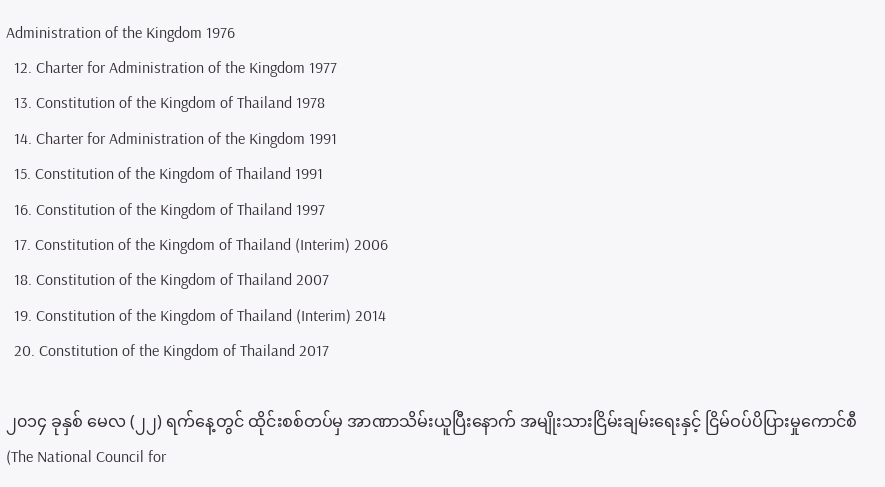Administration of the Kingdom 1976
  12. Charter for Administration of the Kingdom 1977
  13. Constitution of the Kingdom of Thailand 1978
  14. Charter for Administration of the Kingdom 1991
  15. Constitution of the Kingdom of Thailand 1991
  16. Constitution of the Kingdom of Thailand 1997
  17. Constitution of the Kingdom of Thailand (Interim) 2006
  18. Constitution of the Kingdom of Thailand 2007
  19. Constitution of the Kingdom of Thailand (Interim) 2014
  20. Constitution of the Kingdom of Thailand 2017

၂၀၁၄ ခုနှစ် မေလ (၂၂) ရက်နေ့တွင် ထိုင်းစစ်တပ်မှ အာဏာသိမ်းယူပြီးနောက် အမျိုးသားငြိမ်းချမ်းရေးနှင့် ငြိမ်ဝပ်ပိပြားမှုကောင်စီ(The National Council for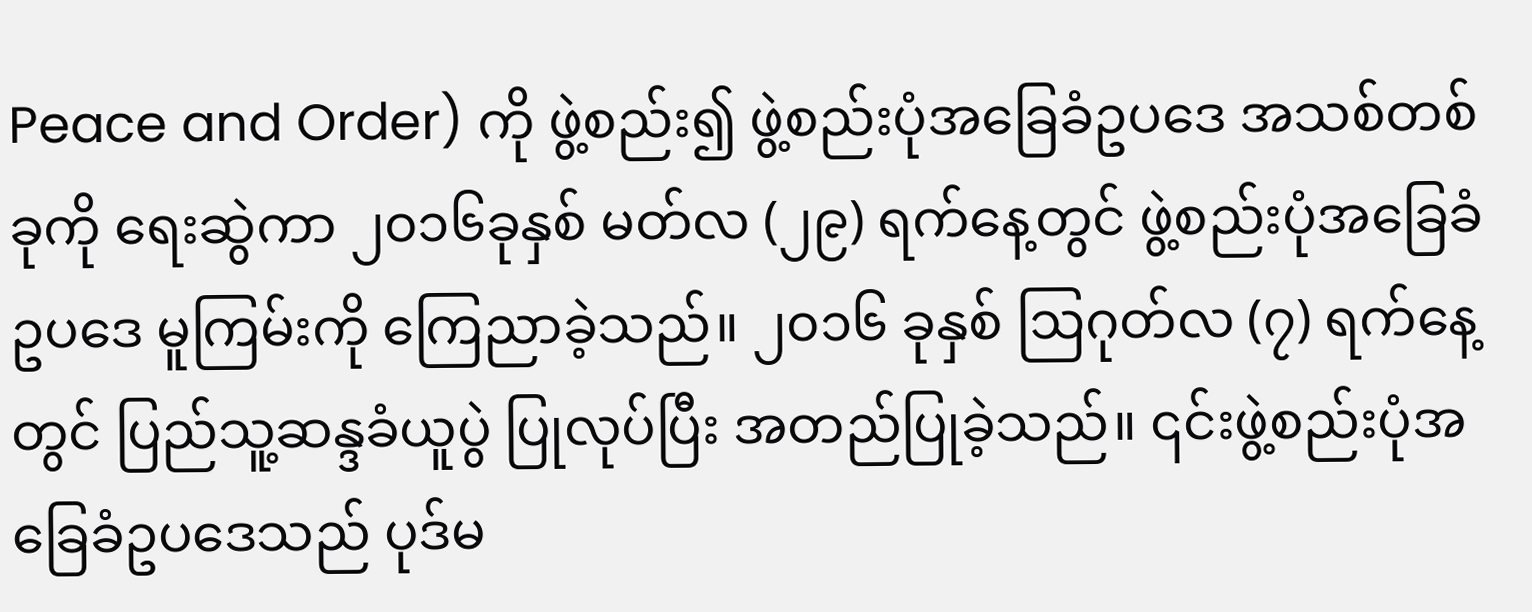Peace and Order) ကို ဖွဲ့စည်း၍ ဖွဲ့စည်းပုံအခြေခံဥပဒေ အသစ်တစ်ခုကို ရေးဆွဲကာ ၂၀၁၆ခုနှစ် မတ်လ (၂၉) ရက်နေ့တွင် ဖွဲ့စည်းပုံအခြေခံဥပဒေ မူကြမ်းကို ကြေညာခဲ့သည်။ ၂၀၁၆ ခုနှစ် ဩဂုတ်လ (၇) ရက်နေ့တွင် ပြည်သူ့ဆန္ဒခံယူပွဲ ပြုလုပ်ပြီး အတည်ပြုခဲ့သည်။ ၎င်းဖွဲ့စည်းပုံအခြေခံဥပဒေသည် ပုဒ်မ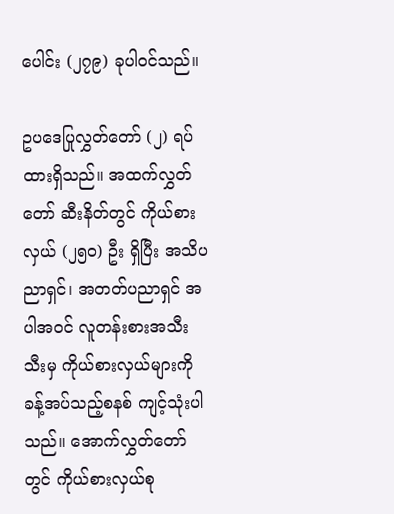ပေါင်း (၂၇၉) ခုပါဝင်သည်။

ဥပဒေပြုလွှတ်တော် (၂) ရပ်ထားရှိသည်။ အထက်လွှတ်တော် ဆီးနိတ်တွင် ကိုယ်စားလှယ် (၂၅၀) ဦး ရှိပြီး အသိပညာရှင်၊ အတတ်ပညာရှင် အပါအဝင် လူတန်းစားအသီးသီးမှ ကိုယ်စားလှယ်များကို ခန့်အပ်သည့်စနစ် ကျင့်သုံးပါသည်။ အောက်လွှတ်တော်တွင် ကိုယ်စားလှယ်စု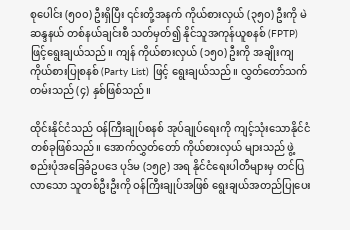စုပေါင်း (၅၀၀) ဦးရှိပြီး ၎င်းတို့အနက် ကိုယ်စားလှယ် (၃၅၀) ဦးကို မဲဆန္ဒနယ် တစ်နယ်ချင်းစီ သတ်မှတ်၍ နိုင်သူအကုန်ယူစနစ် (FPTP) ဖြင့်ရွေးချယ်သည်။ ကျန် ကိုယ်စားလှယ် (၁၅၀) ဦးကို အချိုးကျ ကိုယ်စားပြုစနစ် (Party List) ဖြင့် ရွေးချယ်သည်။ လွှတ်တော်သက်တမ်းသည် (၄) နှစ်ဖြစ်သည်။

ထိုင်းနိုင်ငံသည် ဝန်ကြီးချုပ်စနစ် အုပ်ချုပ်ရေးကို ကျင့်သုံးသောနိုင်ငံတစ်ခုဖြစ်သည်။ အောက်လွှတ်တော် ကိုယ်စားလှယ် များသည် ဖွဲ့စည်းပုံအခြေခံဥပဒေ ပုဒ်မ (၁၅၉) အရ နိုင်ငံရေးပါတီများမှ တင်ပြလာသော သူတစ်ဦးဦးကို ဝန်ကြီးချုပ်အဖြစ် ရွေးချယ်အတည်ပြုပေး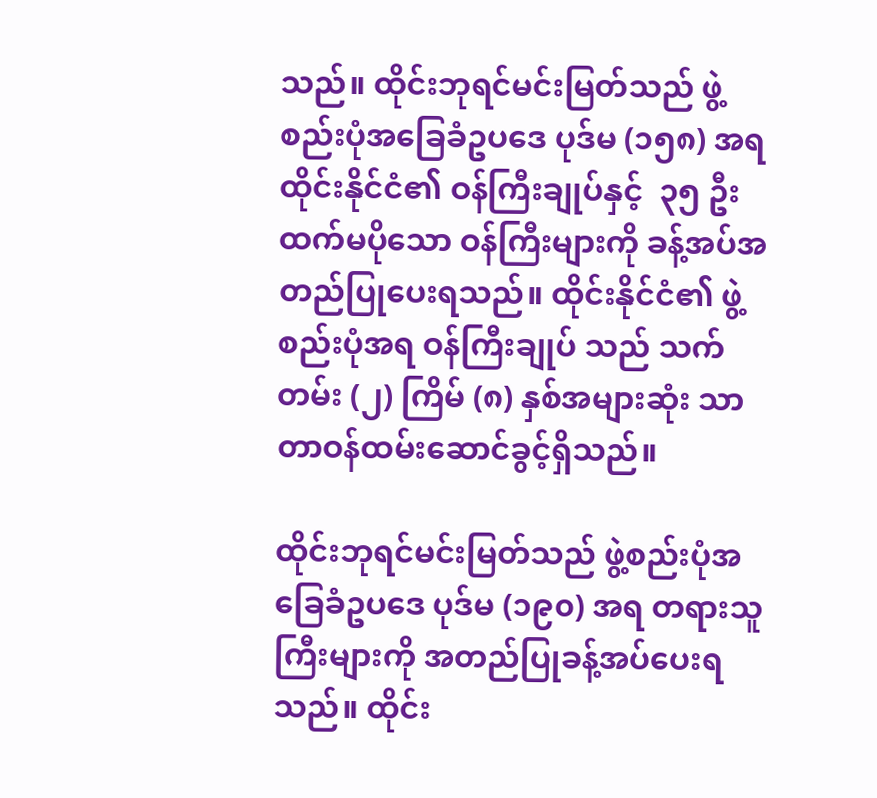သည်။ ထိုင်းဘုရင်မင်းမြတ်သည် ဖွဲ့စည်းပုံအခြေခံဥပဒေ ပုဒ်မ (၁၅၈) အရ ထိုင်းနိုင်ငံ၏ ဝန်ကြီးချုပ်နှင့်  ၃၅ ဦးထက်မပိုသော ဝန်ကြီးများကို ခန့်အပ်အတည်ပြုပေးရသည်။ ထိုင်းနိုင်ငံ၏ ဖွဲ့စည်းပုံအရ ဝန်ကြီးချုပ် သည် သက်တမ်း (၂) ကြိမ် (၈) နှစ်အများဆုံး သာ တာဝန်ထမ်းဆောင်ခွင့်ရှိသည်။

ထိုင်းဘုရင်မင်းမြတ်သည် ဖွဲ့စည်းပုံအခြေခံဥပဒေ ပုဒ်မ (၁၉၀) အရ တရားသူကြီးများကို အတည်ပြုခန့်အပ်ပေးရသည်။ ထိုင်း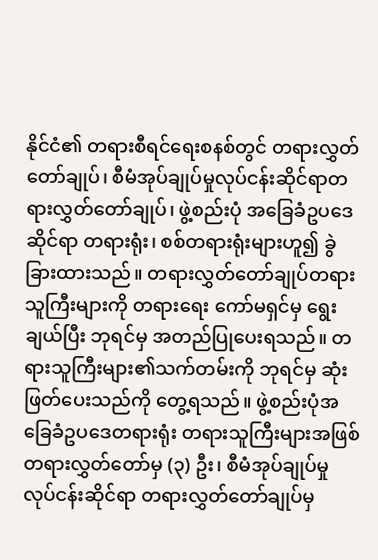နိုင်ငံ၏ တရားစီရင်ရေးစနစ်တွင် တရားလွှတ်တော်ချုပ်၊ စီမံအုပ်ချုပ်မှုလုပ်ငန်းဆိုင်ရာတရားလွှတ်တော်ချုပ်၊ ဖွဲ့စည်းပုံ အခြေခံဥပဒေ ဆိုင်ရာ တရားရုံး၊ စစ်တရားရုံးများဟူ၍ ခွဲခြားထားသည်။ တရားလွှတ်တော်ချုပ်တရားသူကြီးများကို တရားရေး ကော်မရှင်မှ ရွေးချယ်ပြီး ဘုရင်မှ အတည်ပြုပေးရသည်။ တရားသူကြီးများ၏သက်တမ်းကို ဘုရင်မှ ဆုံးဖြတ်ပေးသည်ကို တွေ့ရသည်။ ဖွဲ့စည်းပုံအခြေခံဥပဒေတရားရုံး တရားသူကြီးများအဖြစ် တရားလွှတ်တော်မှ (၃) ဦး၊ စီမံအုပ်ချုပ်မှု လုပ်ငန်းဆိုင်ရာ တရားလွှတ်တော်ချုပ်မှ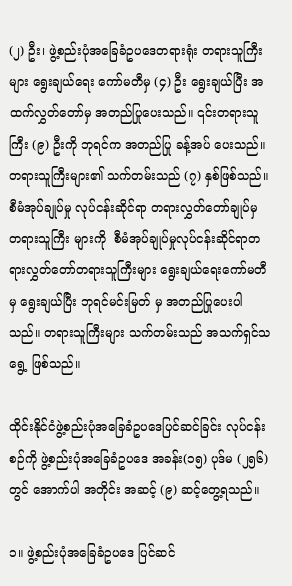(၂) ဦး၊ ဖွဲ့စည်းပုံအခြေခံဥပဒေတရားရုံး တရားသူကြီးများ ရွေးချယ်ရေး ကော်မတီမှ (၄) ဦး ရွေးချယ်ပြီး အထက်လွှတ်တော်မှ အတည်ပြုပေးသည်။ ၎င်းတရားသူကြီး (၉) ဦးကို ဘုရင်က အတည်ပြု ခန့်အပ် ပေးသည်။ တရားသူကြီးများ၏ သက်တမ်းသည် (၇) နှစ်ဖြစ်သည်။ စီမံအုပ်ချုပ်မှု လုပ်ငန်းဆိုင်ရာ တရားလွှတ်တော်ချုပ်မှ တရားသူကြီး များကို  စီမံအုပ်ချုပ်မှုလုပ်ငန်းဆိုင်ရာတရားလွှတ်တော်တရားသူကြီးများ ရွေးချယ်ရေးကော်မတီမှ ရွေးချယ်ပြီး ဘုရင်မင်းမြတ် မှ အတည်ပြုပေးပါသည်။ တရားသူကြီးများ သက်တမ်းသည် အသက်ရှင်သရွေ့ ဖြစ်သည်။

ထိုင်းနိုင်ငံဖွဲ့စည်းပုံအခြေခံဥပဒေပြင်ဆင်ခြင်း လုပ်ငန်းစဉ်ကို ဖွဲ့စည်းပုံအခြေခံဥပဒေ အခန်း(၁၅) ပုဒ်မ (၂၅၆)တွင် အောက်ပါ အတိုင်း အဆင့် (၉) ဆင့်တွေ့ရသည်။

၁။ ဖွဲ့စည်းပုံအခြေခံဥပဒေ ပြင်ဆင်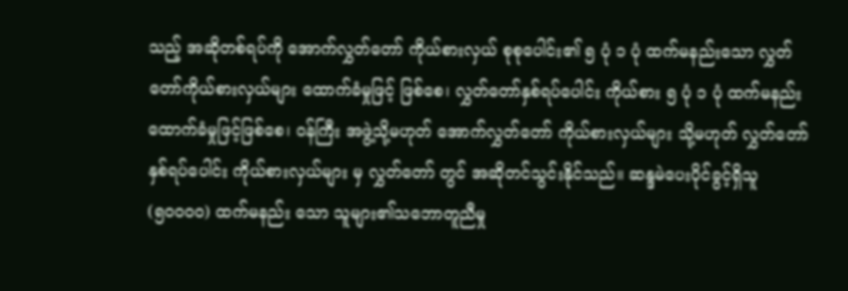သည့် အဆိုတစ်ရပ်ကို အောက်လွှတ်တော် ကိုယ်စားလှယ် စုစုပေါင်း၏ ၅ ပုံ ၁ ပုံ ထက်မနည်းသော လွှတ်တော်ကိုယ်စားလှယ်များ ထောက်ခံမှုဖြင့် ဖြစ်စေ၊ လွှတ်တော်နှစ်ရပ်ပေါင်း ကိုယ်စား ၅ ပုံ ၁ ပုံ ထက်မနည်း ထောက်ခံမှုဖြင့်ဖြစ်စေ၊ ဝန်ကြီး အဖွဲ့သို့မဟုတ် အောက်လွှတ်တော် ကိုယ်စားလှယ်များ သို့မဟုတ် လွှတ်တော် နှစ်ရပ်ပေါင်း ကိုယ်စားလှယ်များ မှ လွှတ်တော် တွင် အဆိုတင်သွင်းနိုင်သည်။ ဆန္ဒမဲပေးပိုင်ခွင့်ရှိသူ (၅၀၀၀၀) ထက်မနည်း သော သူများ၏သဘောတူညီမှု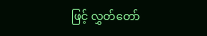ဖြင့် လွှတ်တော်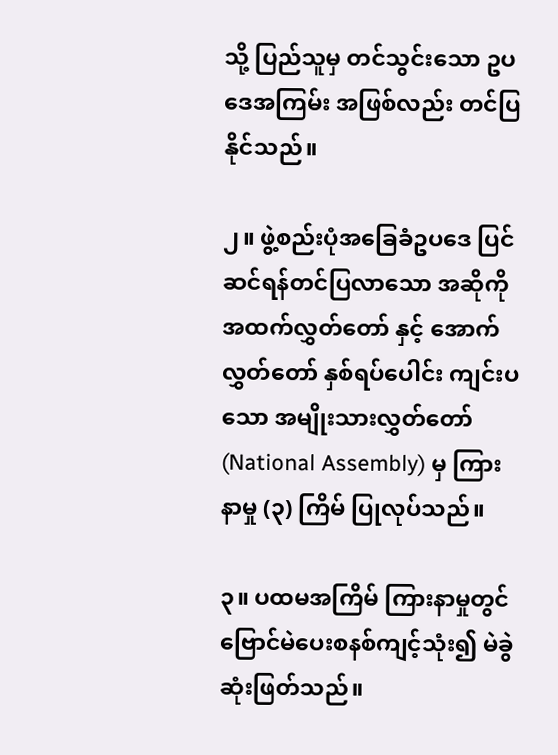သို့ ပြည်သူမှ တင်သွင်းသော ဥပဒေအကြမ်း အဖြစ်လည်း တင်ပြနိုင်သည်။

၂။ ဖွဲ့စည်းပုံအခြေခံဥပဒေ ပြင်ဆင်ရန်တင်ပြလာသော အဆိုကို အထက်လွှတ်တော် နှင့် အောက်လွှတ်တော် နှစ်ရပ်ပေါင်း ကျင်းပသော အမျိုးသားလွှတ်တော် (National Assembly) မှ ကြားနာမှု (၃) ကြိမ် ပြုလုပ်သည်။

၃။ ပထမအကြိမ် ကြားနာမှုတွင် ဗြောင်မဲပေးစနစ်ကျင့်သုံး၍ မဲခွဲဆုံးဖြတ်သည်။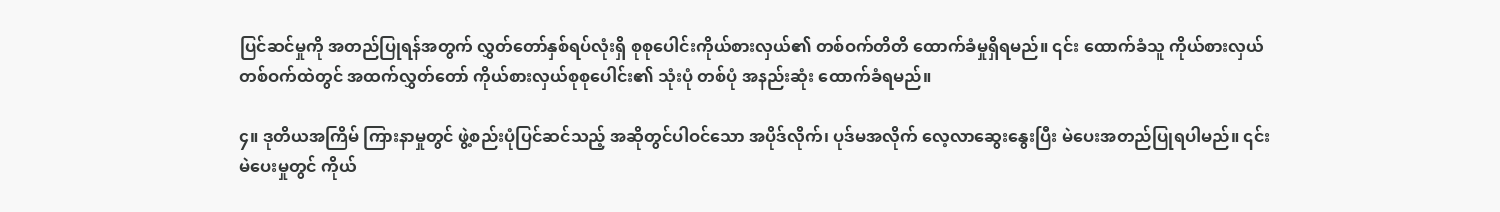ပြင်ဆင်မှုကို အတည်ပြုရန်အတွက် လွှတ်တော်နှစ်ရပ်လုံးရှိ စုစုပေါင်းကိုယ်စားလှယ်၏ တစ်ဝက်တိတိ ထောက်ခံမှုရှိရမည်။ ၎င်း ထောက်ခံသူ ကိုယ်စားလှယ် တစ်ဝက်ထဲတွင် အထက်လွှတ်တော် ကိုယ်စားလှယ်စုစုပေါင်း၏ သုံးပုံ တစ်ပုံ အနည်းဆုံး ထောက်ခံရမည်။

၄။ ဒုတိယအကြိမ် ကြားနာမှုတွင် ဖွဲ့စည်းပုံပြင်ဆင်သည့် အဆိုတွင်ပါဝင်သော အပိုဒ်လိုက်၊ ပုဒ်မအလိုက် လေ့လာဆွေးနွေးပြီး မဲပေးအတည်ပြုရပါမည်။ ၎င်းမဲပေးမှုတွင် ကိုယ်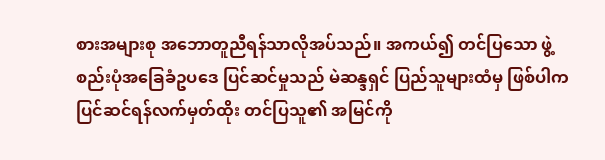စားအများစု အဘောတူညီရန်သာလိုအပ်သည်။ အကယ်၍ တင်ပြသော ဖွဲ့စည်းပုံအခြေခံဥပဒေ ပြင်ဆင်မှုသည် မဲဆန္ဒရှင် ပြည်သူများထံမှ ဖြစ်ပါက ပြင်ဆင်ရန်လက်မှတ်ထိုး တင်ပြသူ၏ အမြင်ကို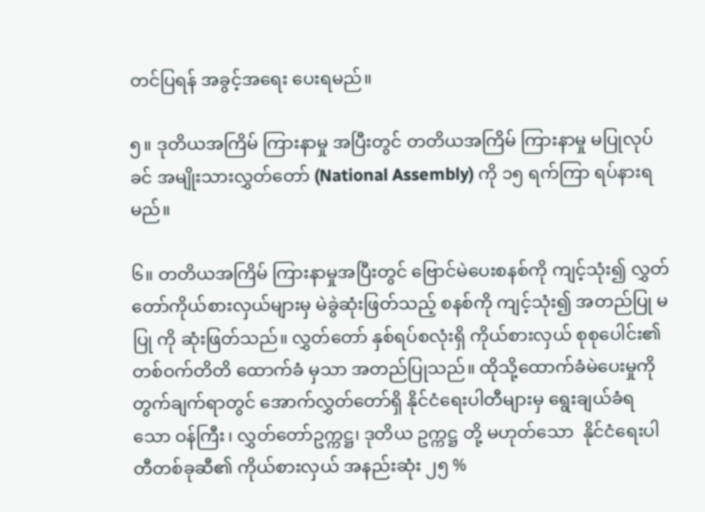တင်ပြရန် အခွင့်အရေး ပေးရမည်။

၅။ ဒုတိယအကြိမ် ကြားနာမှု အပြီးတွင် တတိယအကြိမ် ကြားနာမှု မပြုလုပ်ခင် အမျိုးသားလွှတ်တော် (National Assembly) ကို ၁၅ ရက်ကြာ ရပ်နားရမည်။

၆။ တတိယအကြိမ် ကြားနာမှုအပြီးတွင် ဗြောင်မဲပေးစနစ်ကို ကျင့်သုံး၍ လွှတ်တော်ကိုယ်စားလှယ်များမှ မဲခွဲဆုံးဖြတ်သည့် စနစ်ကို ကျင့်သုံး၍ အတည်ပြု မပြု ကို ဆုံးဖြတ်သည်။ လွှတ်တော် နှစ်ရပ်စလုံးရှိ ကိုယ်စားလှယ် စုစုပေါင်း၏ တစ်ဝက်တိတိ ထောက်ခံ မှသာ အတည်ပြုသည်။ ထိုသို့ထောက်ခံမဲပေးမှုကို တွက်ချက်ရာတွင် အောက်လွှတ်တော်ရှိ နိုင်ငံရေးပါတီများမှ ရွေးချယ်ခံရသော ဝန်ကြီး၊ လွှတ်တော်ဥက္ကဋ္ဌ၊ ဒုတိယ ဥက္ကဋ္ဌ တို့ မဟုတ်သော  နိုင်ငံရေးပါတီတစ်ခုဆီ၏ ကိုယ်စားလှယ် အနည်းဆုံး ၂၅ %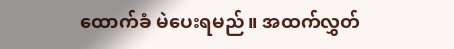ထောက်ခံ မဲပေးရမည်။ အထက်လွှတ်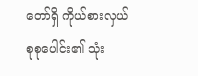တော်ရှိ ကိုယ်စားလှယ်စုစုပေါင်း၏ သုံး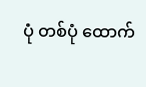ပုံ တစ်ပုံ ထောက်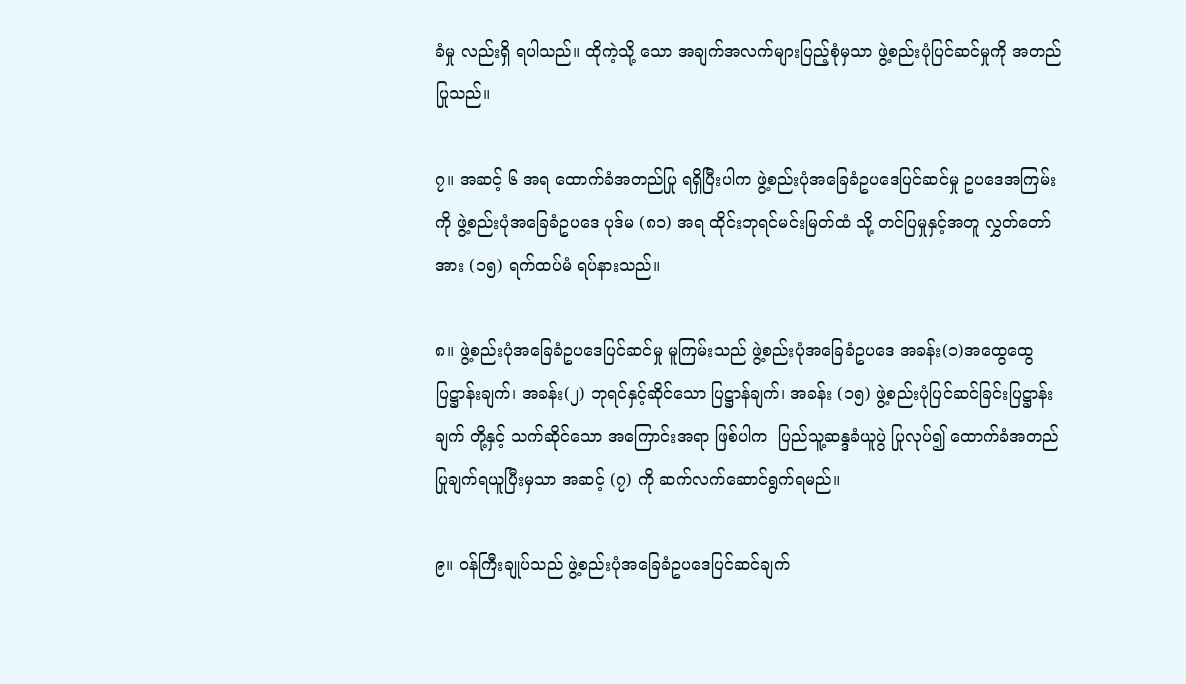ခံမှု လည်းရှိ ရပါသည်။ ထိုကဲ့သို့ သော အချက်အလက်များပြည့်စုံမှသာ ဖွဲ့စည်းပုံပြင်ဆင်မှုကို အတည်ပြုသည်။

၇။ အဆင့် ၆ အရ ထောက်ခံအတည်ပြု ရရှိပြီးပါက ဖွဲ့စည်းပုံအခြေခံဥပဒေပြင်ဆင်မှု ဥပဒေအကြမ်းကို ဖွဲ့စည်းပုံအခြေခံဥပဒေ ပုဒ်မ (၈၁) အရ ထိုင်းဘုရင်မင်းမြတ်ထံ သို့ တင်ပြမှုနှင့်အတူ လွှတ်တော်အား (၁၅) ရက်ထပ်မံ ရပ်နားသည်။

၈။ ဖွဲ့စည်းပုံအခြေခံဥပဒေပြင်ဆင်မှု မူကြမ်းသည် ဖွဲ့စည်းပုံအခြေခံဥပဒေ အခန်း(၁)အထွေထွေပြဋ္ဌာန်းချက်၊ အခန်း(၂) ဘုရင်နှင့်ဆိုင်သော ပြဋ္ဌာန်ချက်၊ အခန်း (၁၅) ဖွဲ့စည်းပုံပြင်ဆင်ခြင်းပြဋ္ဌာန်းချက် တို့နှင့် သက်ဆိုင်သော အကြောင်းအရာ ဖြစ်ပါက  ပြည်သူ့ဆန္ဒခံယူပွဲ ပြုလုပ်၍ ထောက်ခံအတည်ပြုချက်ရယူပြီးမှသာ အဆင့် (၇) ကို ဆက်လက်ဆောင်ရွက်ရမည်။

၉။ ဝန်ကြီးချုပ်သည် ဖွဲ့စည်းပုံအခြေခံဥပဒေပြင်ဆင်ချက်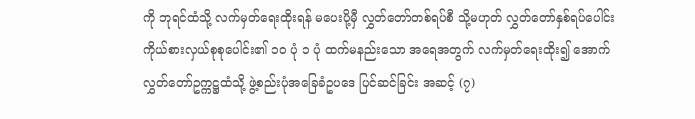ကို ဘုရင်ထံသို့ လက်မှတ်ရေးထိုးရန် မပေးပို့မှီ လွှတ်တော်တစ်ရပ်စီ သို့မဟုတ် လွှတ်တော်နှစ်ရပ်ပေါင်း ကိုယ်စားလှယ်စုစုပေါင်း၏ ၁၀ ပုံ ၁ ပုံ ထက်မနည်းသော အရေအတွက် လက်မှတ်ရေးထိုး၍ အောက်လွှတ်တော်ဥက္ကဋ္ဌထံသို့ ဖွဲ့စည်းပုံအခြေခံဥပဒေ ပြင်ဆင်ခြင်း အဆင့် (၇)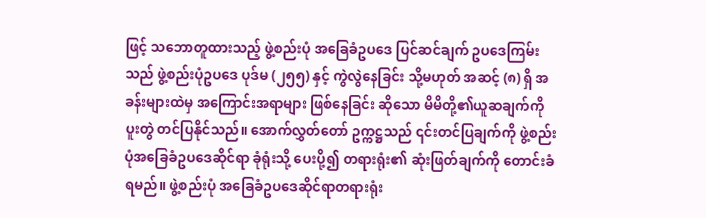ဖြင့် သဘောတူထားသည့် ဖွဲ့စည်းပုံ အခြေခံဥပဒေ ပြင်ဆင်ချက် ဥပဒေကြမ်းသည် ဖွဲ့စည်းပုံဥပဒေ ပုဒ်မ (၂၅၅) နှင့် ကွဲလွဲနေခြင်း သို့မဟုတ် အဆင့် (၈) ရှိ အခန်းများထဲမှ အကြောင်းအရာများ ဖြစ်နေခြင်း ဆိုသော မိမိတို့၏ယူဆချက်ကို ပူးတွဲ တင်ပြနိုင်သည်။ အောက်လွှတ်တော် ဥက္ကဋ္ဌသည် ၎င်းတင်ပြချက်ကို ဖွဲ့စည်းပုံအခြေခံဥပဒေဆိုင်ရာ ခုံရုံးသို့ ပေးပို့၍ တရားရုံး၏ ဆုံးဖြတ်ချက်ကို တောင်းခံရမည်။ ဖွဲ့စည်းပုံ အခြေခံဥပဒေဆိုင်ရာတရားရုံး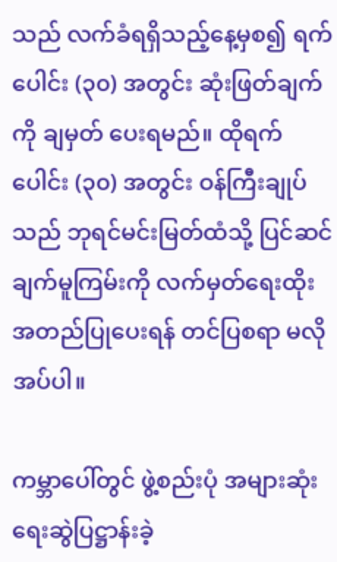သည် လက်ခံရရှိသည့်နေ့မှစ၍ ရက်ပေါင်း (၃၀) အတွင်း ဆုံးဖြတ်ချက်ကို ချမှတ် ပေးရမည်။ ထိုရက်ပေါင်း (၃၀) အတွင်း ဝန်ကြီးချုပ်သည် ဘုရင်မင်းမြတ်ထံသို့ ပြင်ဆင်ချက်မူကြမ်းကို လက်မှတ်ရေးထိုး အတည်ပြုပေးရန် တင်ပြစရာ မလိုအပ်ပါ။

ကမ္ဘာပေါ်တွင် ဖွဲ့စည်းပုံ အများဆုံးရေးဆွဲပြဋ္ဌာန်းခဲ့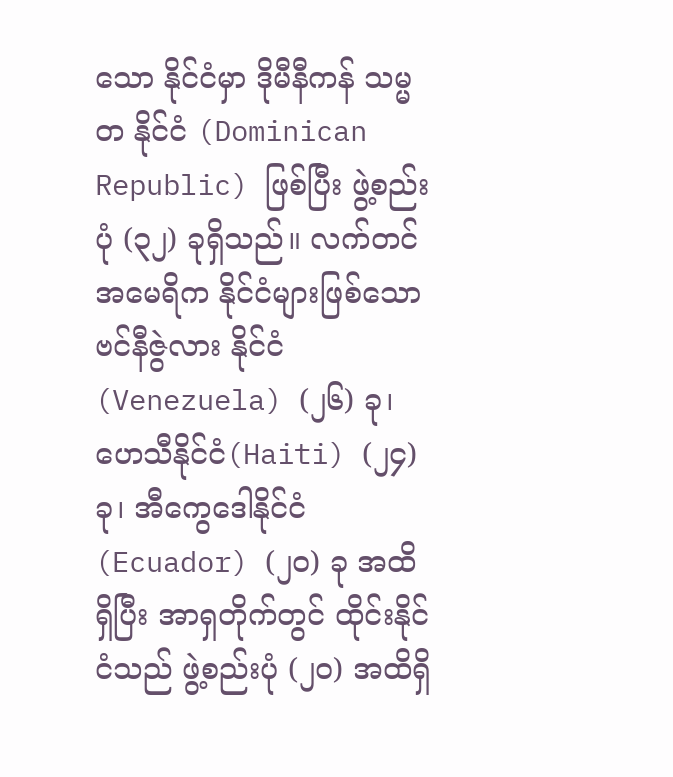သော နိုင်ငံမှာ ဒိုမီနီကန် သမ္မတ နိုင်ငံ (Dominican Republic) ဖြစ်ပြီး ဖွဲ့စည်းပုံ (၃၂) ခုရှိသည်။ လက်တင် အမေရိက နိုင်ငံများဖြစ်သော ဗင်နီဇွဲလား နိုင်ငံ (Venezuela) (၂၆) ခု၊ ဟေသီနိုင်ငံ(Haiti) (၂၄) ခု၊ အီကွေဒေါနိုင်ငံ (Ecuador) (၂၀) ခု အထိရှိပြီး အာရှတိုက်တွင် ထိုင်းနိုင်ငံသည် ဖွဲ့စည်းပုံ (၂၀) အထိရှိ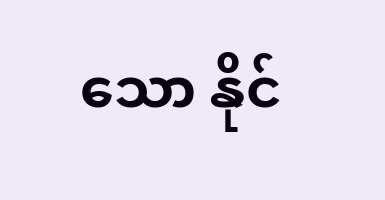သော နိုင်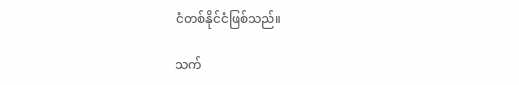ငံတစ်နိုင်ငံဖြစ်သည်။

သက်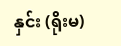နှင်း (ရိုးမ)